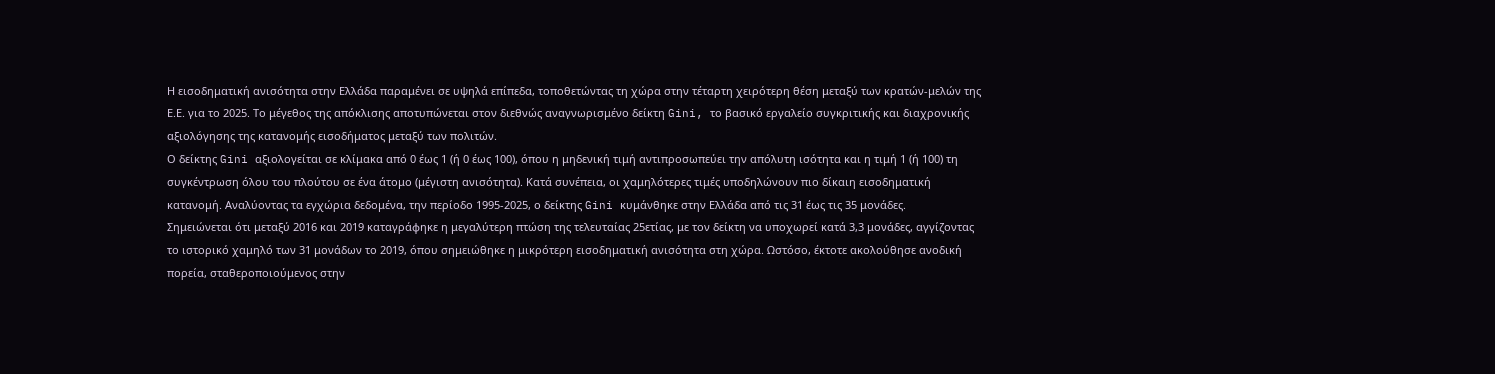Η εισοδηματική ανισότητα στην Ελλάδα παραμένει σε υψηλά επίπεδα, τοποθετώντας τη χώρα στην τέταρτη χειρότερη θέση μεταξύ των κρατών-μελών της Ε.Ε. για το 2025. Το μέγεθος της απόκλισης αποτυπώνεται στον διεθνώς αναγνωρισμένο δείκτη Gini, το βασικό εργαλείο συγκριτικής και διαχρονικής αξιολόγησης της κατανομής εισοδήματος μεταξύ των πολιτών.
Ο δείκτης Gini αξιολογείται σε κλίμακα από 0 έως 1 (ή 0 έως 100), όπου η μηδενική τιμή αντιπροσωπεύει την απόλυτη ισότητα και η τιμή 1 (ή 100) τη συγκέντρωση όλου του πλούτου σε ένα άτομο (μέγιστη ανισότητα). Κατά συνέπεια, οι χαμηλότερες τιμές υποδηλώνουν πιο δίκαιη εισοδηματική κατανομή. Αναλύοντας τα εγχώρια δεδομένα, την περίοδο 1995-2025, ο δείκτης Gini κυμάνθηκε στην Ελλάδα από τις 31 έως τις 35 μονάδες.
Σημειώνεται ότι μεταξύ 2016 και 2019 καταγράφηκε η μεγαλύτερη πτώση της τελευταίας 25ετίας, με τον δείκτη να υποχωρεί κατά 3,3 μονάδες, αγγίζοντας το ιστορικό χαμηλό των 31 μονάδων το 2019, όπου σημειώθηκε η μικρότερη εισοδηματική ανισότητα στη χώρα. Ωστόσο, έκτοτε ακολούθησε ανοδική πορεία, σταθεροποιούμενος στην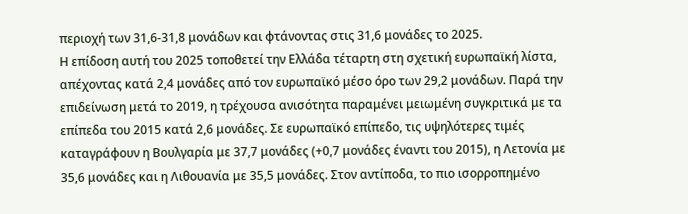περιοχή των 31,6-31,8 μονάδων και φτάνοντας στις 31,6 μονάδες το 2025.
Η επίδοση αυτή του 2025 τοποθετεί την Ελλάδα τέταρτη στη σχετική ευρωπαϊκή λίστα, απέχοντας κατά 2,4 μονάδες από τον ευρωπαϊκό μέσο όρο των 29,2 μονάδων. Παρά την επιδείνωση μετά το 2019, η τρέχουσα ανισότητα παραμένει μειωμένη συγκριτικά με τα επίπεδα του 2015 κατά 2,6 μονάδες. Σε ευρωπαϊκό επίπεδο, τις υψηλότερες τιμές καταγράφουν η Βουλγαρία με 37,7 μονάδες (+0,7 μονάδες έναντι του 2015), η Λετονία με 35,6 μονάδες και η Λιθουανία με 35,5 μονάδες. Στον αντίποδα, το πιο ισορροπημένο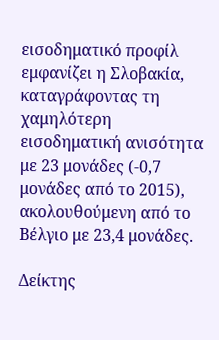εισοδηματικό προφίλ εμφανίζει η Σλοβακία, καταγράφοντας τη χαμηλότερη εισοδηματική ανισότητα με 23 μονάδες (-0,7 μονάδες από το 2015), ακολουθούμενη από το Βέλγιο με 23,4 μονάδες.

Δείκτης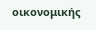οικονομικής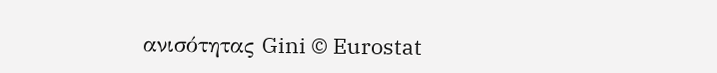ανισότητας Gini © Eurostat